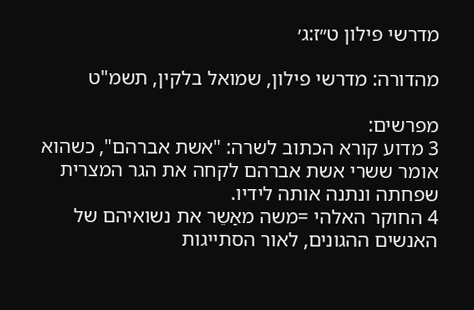מדרשי פילון ט״ז:ג׳

מהדורה: מדרשי פילון, שמואל בלקין, תשמ"ט

מפרשים:
3 מדוע קורא הכתוב לשרה: "אשת אברהם", כשהוא אומר ששרי אשת אברהם לקחה את הגר המצרית שפחתה ונתנה אותה לידיו.
4 החוקר האלהי =משה מאַשֵר את נשואיהם של האנשים ההגונים, לאור הסתייגות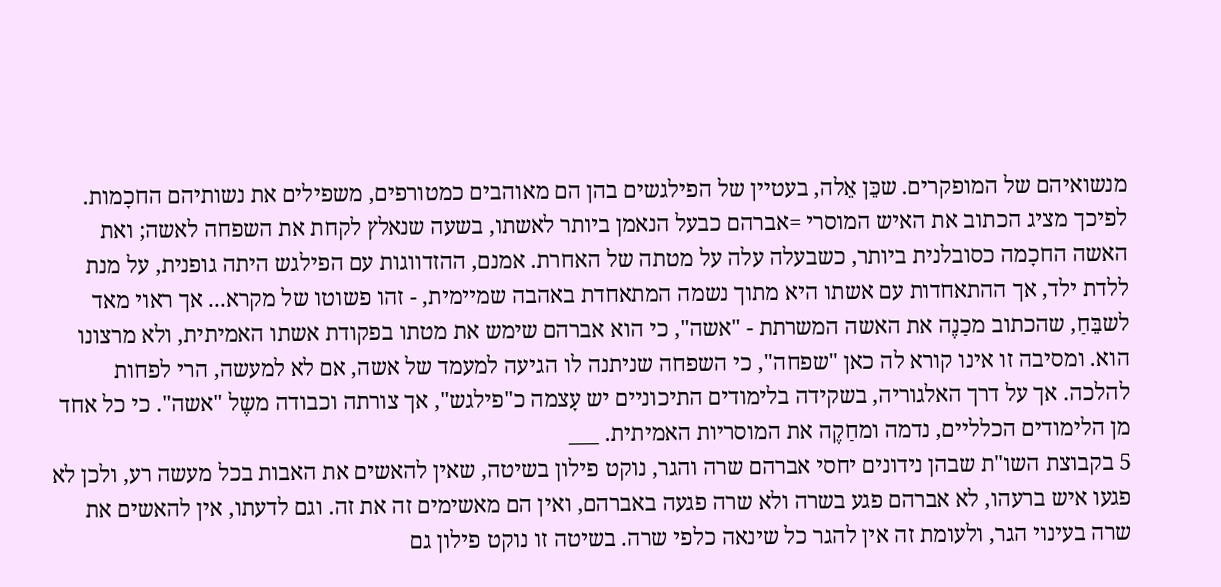מנשואיהם של המופקרים. שכֵּן אֵלה, בעטיין של הפילגשים בהן הם מאוהבים כמטורפים, משפילים את נשותיהם החכָמות. לפיכך מציג הכתוב את האיש המוסרי =אברהם כבעל הנאמן ביותר לאשתו, בשעה שנאלץ לקחת את השפחה לאשה; ואת האשה החכָמה כסובלנית ביותר, כשבעלה עלה על מטתה של האחרת. אמנם, ההזדווגות עם הפילגש היתה גופנית, על מנת ללדת ילד, אך ההתאחדות עם אשתו היא מתוך נשמה המתאחדת באהבה שמיימית, - זהו פשוטו של מקרא... אך ראוי מאד לשבֵּחַ, שהכתוב מכַנֶה את האשה המשרתת - "אשה", כי הוא אברהם שימש את מטתו בפקודת אשתו האמיתית, ולא מרצונו הוא. ומסיבה זו אינו קורא לה כאן "שפחה", כי השפחה שניתנה לו הגיעה למעמד של אשה, אם לא למעשה, הרי לפחות להלכה. אך על דרך האלגוריה, בשקידה בלימודים התיכוניים יש עָצמה כ"פילגש", אך צורתה וכבודה משֶל "אשה". כי כל אחד מן הלימודים הכלליים, נדמה ומחַקֶה את המוסריות האמיתית. ___
5 בקבוצת השו"ת שבהן נידונים יחסי אברהם שרה והגר, נוקט פילון בשיטה, שאין להאשים את האבות בכל מעשה רע, ולכן לא פגעו איש ברעהו, לא אברהם פגע בשרה ולא שרה פגעה באברהם, ואין הם מאשימים זה את זה. וגם לדעתו, אין להאשים את שרה בעינוי הגר, ולעומת זה אין להגר כל שינאה כלפי שרה. בשיטה זו נוקט פילון גם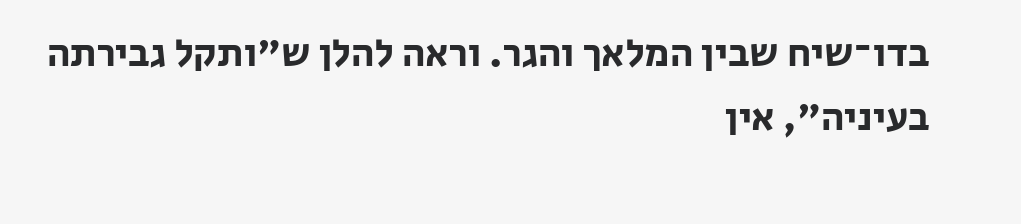בדו־שיח שבין המלאך והגר. וראה להלן ש"ותקל גבירתה בעיניה", אין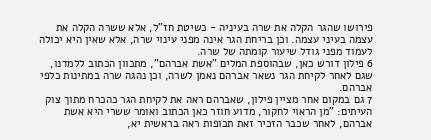פירושו שהגר הקלה את שרה בעיניה - כשיטת חז"ל, אלא ששרה הקלה את עצמה בעיני עצמה. וכן בריחת הגר אינה מפני עינוי שרה, אלא שאין היא יכולה לעמוד מפני גודל שיעור קומתה של שרה.
6 פילון דורש כאן, שבהוספת המלים "אשת אברהם", מתכוון הכתוב ללמדנו, שגם לאחר לקיחת הגר נשאר אברהם נאמן לשרה, וכן נהגה שרה במתינות כלפי אברהם.
7 גם במקום אחר מציין פילון, שאברהם ראה את לקיחת הגר כהכרח מתוך צוק העיתים: "מן הראוי לחקור, מדוע חוזר כאן הכתוב ואומר ששרי היא אשת אברהם, לאחר שכבר הזכיר זאת תכופות ראה בראשית יא,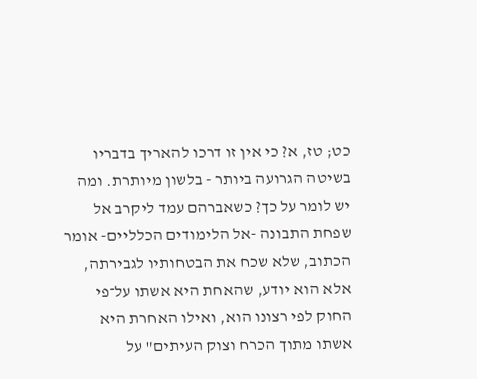כט; טז, א? כי אין זו דרכו להאריך בדבריו בשיטה הגרועה ביותר - בלשון מיותרת. ומה יש לומר על כך? כשאברהם עמד ליקרב אל שפחת התבונה -אל הלימודים הכלליים- אומר הכתוב, שלא שכח את הבטחותיו לגבירתה, אלא הוא יודע, שהאחת היא אשתו על־פי החוק לפי רצונו הוא, ואילו האחרת היא אשתו מתוך הכרח וצוק העיתים" על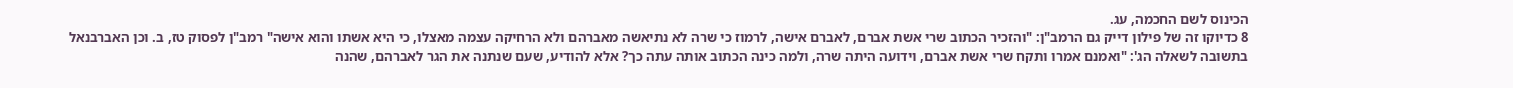הכינוס לשם החכמה, עג.
8 כדיוקו זה של פילון דייק גם הרמב"ן: "והזכיר הכתוב שרי אשת אברם, לאברם אישה, לרמוז כי שרה לא נתיאשה מאברהם ולא הרחיקה עצמה מאצלו, כי היא אשתו והוא אישה" רמב"ן לפסוק טז, ב. וכן האברבנאל בתשובה לשאלה הג': "ואמנם אמרו ותקח שרי אשת אברם, וידועה היתה שרה, ולמה כינה הכתוב אותה עתה כך? אלא להודיע, שעם שנתנה את הגר לאברהם, שהנה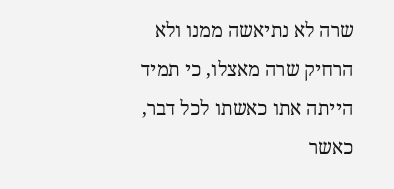שרה לא נתיאשה ממנו ולא הרחיק שרה מאצלו, כי תמיד הייתה אתו כאשתו לכל דבר, כאשר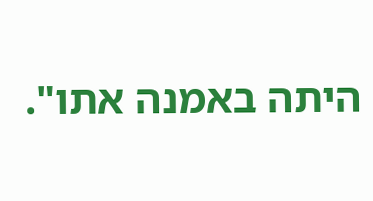היתה באמנה אתו".